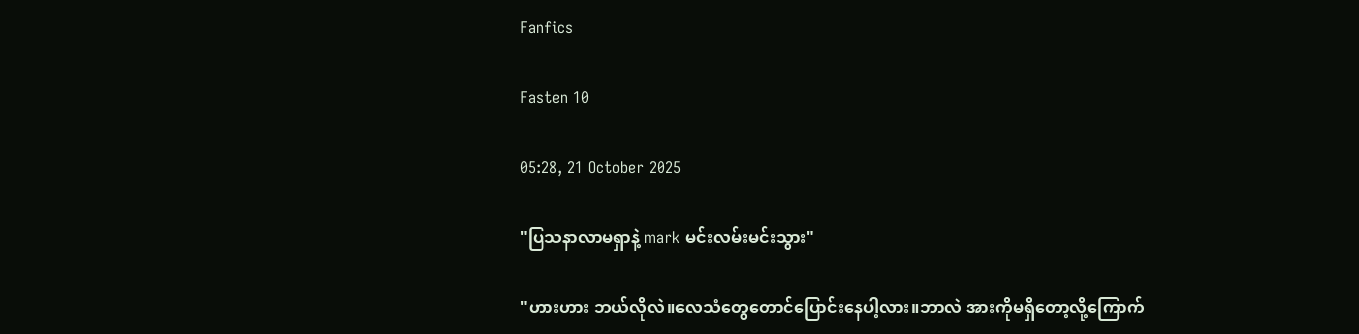Fanfics

Fasten 10

05:28, 21 October 2025

"ပြသနာလာမရှာနဲ့ mark မင်းလမ်းမင်းသွား"

"ဟားဟား ဘယ်လိုလဲ။လေသံတွေတောင်ပြောင်းနေပါ့လား။ဘာလဲ အားကိုမရှိတော့လို့ကြောက်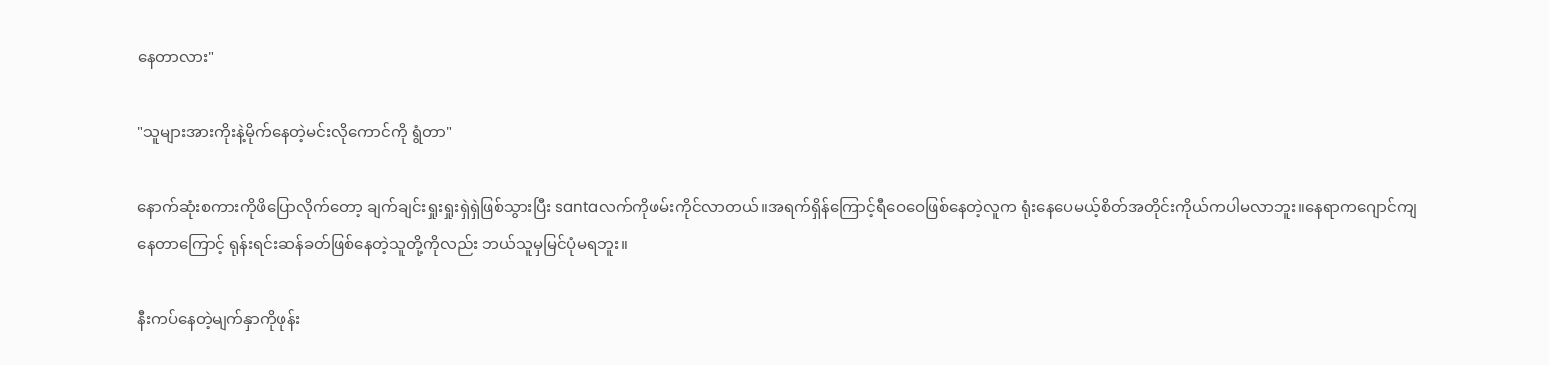နေတာလား"

"သူများအားကိုးနဲ့မိုက်နေတဲ့မင်းလိုကောင်ကို ရွံတာ"

နောက်ဆုံးစကားကိုဖိပြောလိုက်တော့ ချက်ချင်းရှုးရှုးရှဲရှဲဖြစ်သွားပြီး santaလက်ကို‌ဖမ်းကိုင်လာတယ်။အရက်ရှိန်ကြောင့်ရီဝေဝေဖြစ်နေတဲ့လူ‌က ရုံးနေပေမယ့်စိတ်အတိုင်းကိုယ်ကပါမလာဘူး။နေရာကဂျောင်ကျနေတာကြောင့် ရုန်းရင်းဆန်ခတ်ဖြစ်နေတဲ့သူတို့ကိုလည်း ဘယ်သူမှမြင်ပုံမရဘူး။

နီးကပ်နေတဲ့မျက်နှာကိုဖုန်း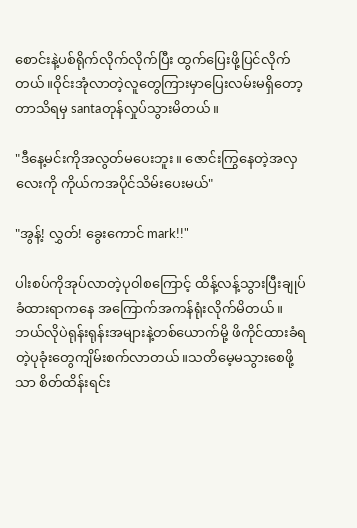စောင်းနဲ့ပစ်ရိုက်လိုက်လိုက်ပြီး ထွက်ပြေးဖို့ပြင်လိုက်တယ်။ဝိုင်းအုံလာတဲ့လူတွေကြားမှာပြေးလမ်းမရှိတော့တာသိရမှ santaတုန်လှုပ်သွားမိတယ်။

"ဒီနေ့မင်းကိုအလွတ်မပေးဘူး။ ဇောင်းကြွနေတဲ့အလှလေးကို ကိုယ်ကအပိုင်‌သိမ်းပေးမယ်"

"အွန့်! လွှတ်! ခွေးကောင် mark!!"

ပါးစပ်ကိုအုပ်လာတဲ့ပုဝါစကြောင့် ထိန့်လန့်သွားပြီးချုပ်ခံထားရာကနေ အကြောက်အကန်ရုံးလိုက်မိတယ်။ဘယ်လိုပဲရုန်းရုန်းအများနဲ့တစ်ယောက်မို့ ဖိကိုင်ထားခံရတဲ့ပုခုံးတွေကျိမ်းစက်လာတယ်။သတိမေ့မသွားစေဖို့သာ စိတ်ထိန်းရင်း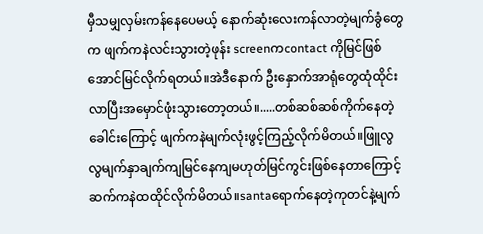မှီသမျှလှမ်းကန်နေပေမယ့် နောက်ဆုံးလေးကန်လာတဲ့မျက်ခွံတွေက ဖျက်ကနဲလင်းသွားတဲ့ဖုန်း screenကcontact ကိုမြင်ဖြစ်အောင်မြင်လိုက်ရတယ်။အဲဒီနောက် ဦးနှောက်အာရုံတွေထုံထိုင်းလာပြီးအမှောင်ဖုံးသွားတော့တယ်။.....တစ်ဆစ်ဆစ်ကိုက်နေတဲ့ခေါင်းကြောင့် ဖျက်ကနဲမျက်လုံးဖွင့်ကြည့်လိုက်မိတယ်။ဖြူလွလွမျက်နှာချက်ကျမြင်နေကျမဟုတ်မြင်ကွင်းဖြစ်နေတာကြောင့် ဆက်ကနဲထထိုင်လိုက်မိတယ်။santaရောက်နေတဲ့ကုတင်နဲ့မျက်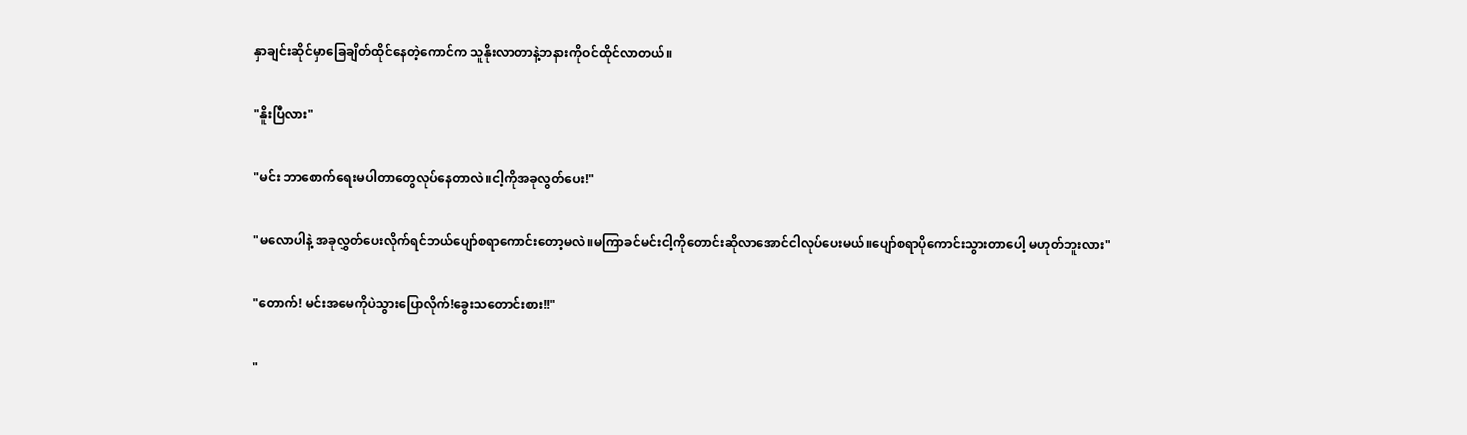နှာချင်း‌ဆိုင်မှာခြေချိတ်ထိုင်နေတဲ့ကောင်က သူနိုးလာတာနဲ့ဘနားကိုဝင်ထိုင်လာတယ်။

"နိူးပြီလား"

"မင်း ဘာစောက်ရေးမပါတာတွေလုပ်နေတာလဲ။ငါ့ကိုအခုလွတ်ပေး!"

"မလောပါနဲ့ အခုလွှတ်ပေးလိုက်ရင်ဘယ်ပျော်စရာကောင်းတော့မလဲ။မကြာခင်မင်းငါ့ကိုတောင်းဆိုလာအောင်ငါလုပ်ပေးမယ်။ပျော်စရာ‌ပိုကောင်းသွားတာပေါ့ မဟုတ်ဘူးလား"

"တောက်! မင်းအမေကိုပဲသွားပြောလိုက်!ခွေးသတောင်းစား!!"

"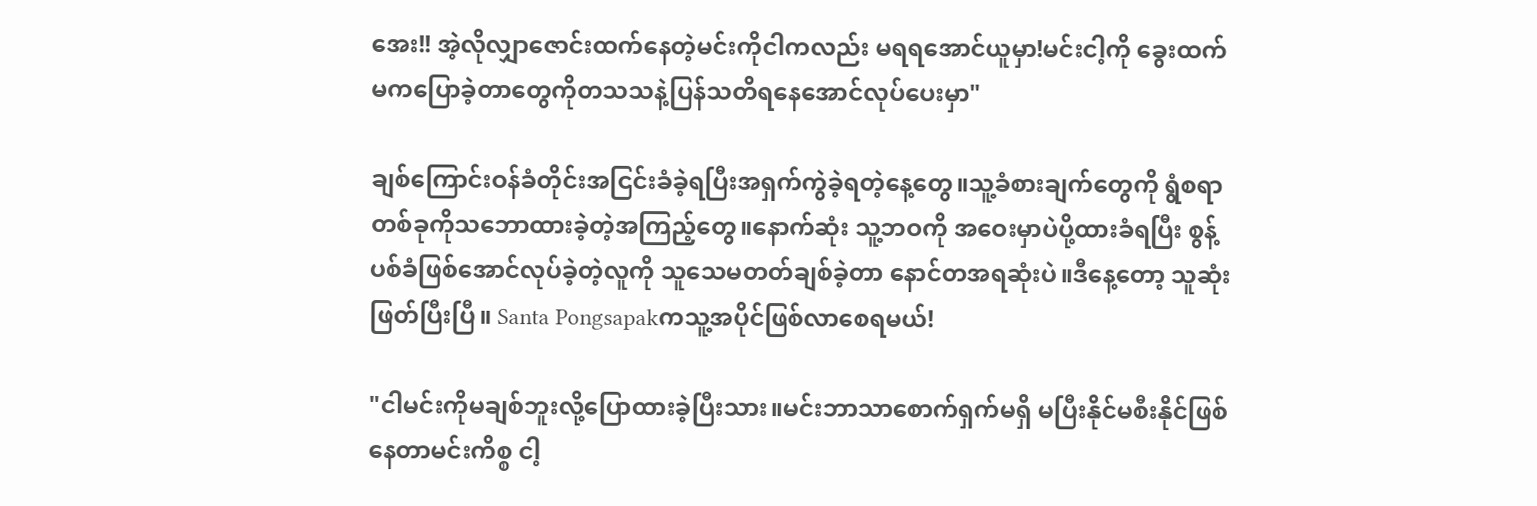အေး!! အဲ့လိုလျှာဇောင်းထက်နေတဲ့မင်းကိုငါကလည်း မရရအောင်ယူမှာ!မင်းငါ့ကို ခွေးထက်မကပြောခဲ့တာတွေကိုတသသနဲ့ပြန်သတိရနေအောင်လုပ်ပေးမှာ"

ချစ်ကြောင်းဝန်ခံတိုင်းအငြင်းခံခဲ့ရပြီးအရှက်ကွဲခဲ့ရတဲ့နေ့တွေ။သူ့ခံစားချက်တွေကို ရွံစရာတစ်ခုကိုသဘောထားခဲ့တဲ့အကြည့်တွေ။နောက်ဆုံး သူ့ဘဝကို အဝေးမှာပဲပို့ထားခံရပြီး စွန့်ပစ်ခံဖြစ်အောင်လုပ်ခဲ့တဲ့လူကို သူသေမတတ်ချစ်ခဲ့တာ နောင်တအရဆုံးပဲ။ဒီနေ့တော့ သူဆုံးဖြတ်ပြီးပြီ။ Santa Pongsapakကသူ့အပိုင်ဖြစ်လာစေရမယ်!

"ငါမင်းကိုမချစ်ဘူးလို့ပြောထားခဲ့ပြီးသား။မင်းဘာသာစောက်ရှက်မရှိ မပြီးနိုင်မစီးနိုင်ဖြစ်နေတာမင်းကိစ္စ ငါ့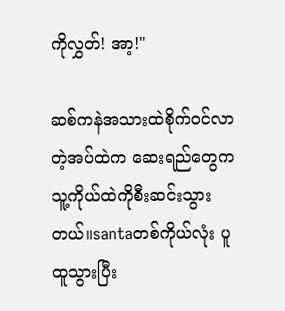ကိုလွှတ်! အာ့!"

ဆစ်ကနဲအသားထဲစိုက်ဝင်လာတဲ့အပ်ထဲက ဆေးရည်တွေက သူ့ကိုယ်ထဲကိုစီးဆင်းသွားတယ်။santaတစ်ကိုယ်လုံး ပူထူသွားပြီး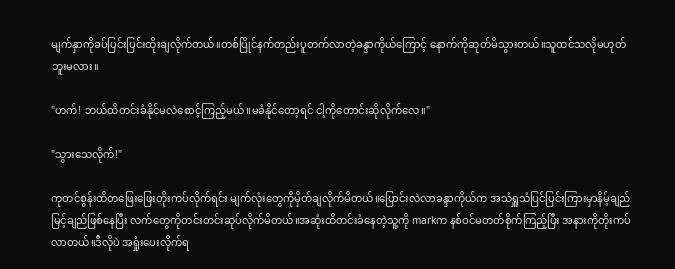မျက်နှာကိုခပ်ပြင်းပြင်းထိုးချလိုက်တယ်။တစ်ပြိုင်နက်တည်းပူတက်လာတဲ့ခန္ဒာကိုယ်ကြောင့် နောက်ကိုဆုတ်မိသွားတယ်။သူထင်သလိုမဟုတ်ဘူးမလား။

"ဟက်! ဘယ်ထိတင်းခံနိုင်မလဲစောင့်ကြည့်မယ်။မခံနိုင်တော့ရင် ငါ့ကိုတောင်းဆိုလိုက်လေ။"

"သွားသေလိုက်!"

ကုတင်စွန်းထိတဖြေးဖြေးတိုးကပ်လိုက်ရင်း မျက်လုံးတွေကိုမှိတ်ချလိုက်မိတယ်။ပြောင်းလဲလာ‌ခန္ဒာကိုယ်က အသံရှူသံပြင်ပြင်းကြားမှာနိမ့်ချည်မြင့်ချည်ဖြစ်နေပြီး လက်တွေကိုတင်းတင်းဆုပ်လိုက်မိတယ်။အဆုံးထိတင်းခံနေတဲ့သူ့ကို markက နစ်ဝင်မတတ်စိုက်ကြည့်ပြီး အနားကိုတိုးကပ်လာတယ်။ဒီလိုပဲ အရှုံးပေးလိုက်ရ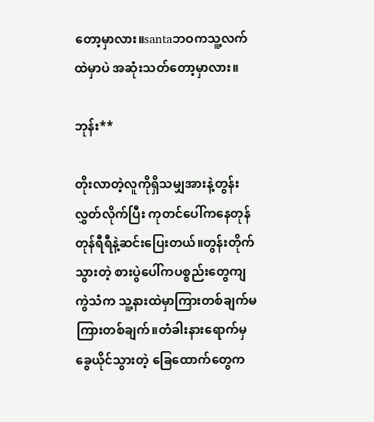တော့မှာလား။santaဘဝကသူ့လက်ထဲမှာပဲ အဆုံးသတ်တော့မှာလား။

ဘုန်း**

တိုးလာတဲ့လူကိုရှိသမျှအားနဲ့တွန်းလွှတ်လိုက်ပြီး ကုတင်ပေါ်ကနေတုန်တုန်ရီရီနဲ့ဆင်းပြေးတယ်။တွန်းတိုက်သွားတဲ့ စားပွဲပေါ်ကပစ္စည်းတွေကျကွဲသံက သူ့နားထဲမှာကြားတစ်ချက်မကြားတစ်ချက်။တံခါးနားရောက်မှခွေယိုင်သွားတဲ့ ခြေထောက်တွေက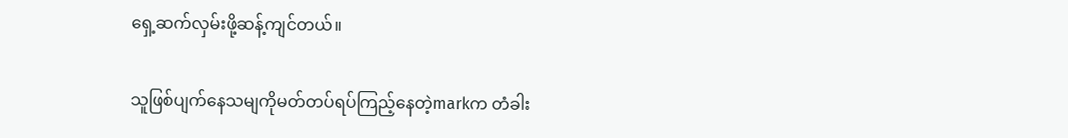ရှေ့ဆက်လှမ်းဖို့ဆန့်ကျင်တယ်။

သူဖြစ်ပျက်နေသမျကိုမတ်တပ်ရပ်ကြည့်နေတဲ့markက တံခါး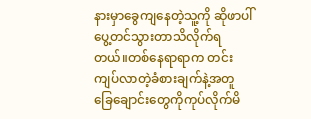နားမှာခွေကျနေတဲ့သူ့ကို ဆိုဖာပါ်ပွေ့တင်သွားတာသိလိုက်ရတယ်။တစ်နေရာရာက တင်းကျပ်လာတဲ့ခံစားချက်နဲ့အတူ ခြေချောင်းတွေကိုကုပ်လိုက်မိ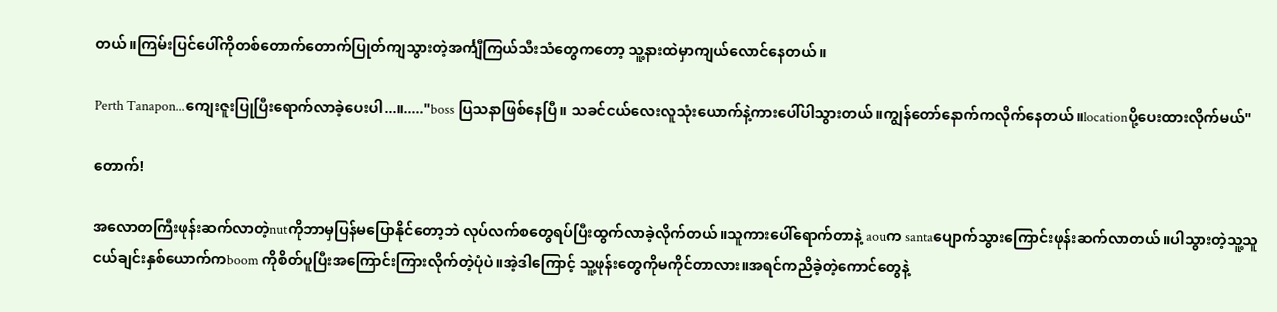တယ်။ကြမ်းပြင်ပေါ်ကိုတစ်တောက်တောက်ပြုတ်ကျသွားတဲ့အင်္ကျီကြယ်သီးသံတွေကတော့ သူ့နားထဲမှာကျယ်လောင်နေတယ်။

Perth Tanapon...ကျေးဇူးပြုပြီးရောက်လာခဲ့ပေးပါ...။....."boss ပြသနာဖြစ်နေပြီ။ သခင်ငယ်လေးလူသုံးယောက်နဲ့ကားပေါ်ပါသွားတယ်။ကျွန်တော်နောက်ကလိုက်နေတယ်။locationပို့ပေးထားလိုက်မယ်"

တောက်!

အလောတကြီးဖုန်းဆက်လာတဲ့nutကိုဘာမှပြန်မပြောနိုင်တော့ဘဲ လုပ်လက်စတွေရပ်ပြီးထွက်လာခဲ့လိုက်တယ်။သူကားပေါ်ရောက်တာနဲ့ aouက santaပျောက်သွားကြောင်းဖုန်းဆက်လာတယ်။ပါသွားတဲ့သူ့သူငယ်ချင်းနှစ်ယောက်ကboom ကိုစိတ်ပူပြီးအကြောင်းကြားလိုက်တဲ့ပုံပဲ။အဲ့ဒါကြောင့် သူ့ဖုန်းတွေကိုမကိုင်တာလား။အရင်ကညိခဲ့တဲ့ကောင်တွေနဲ့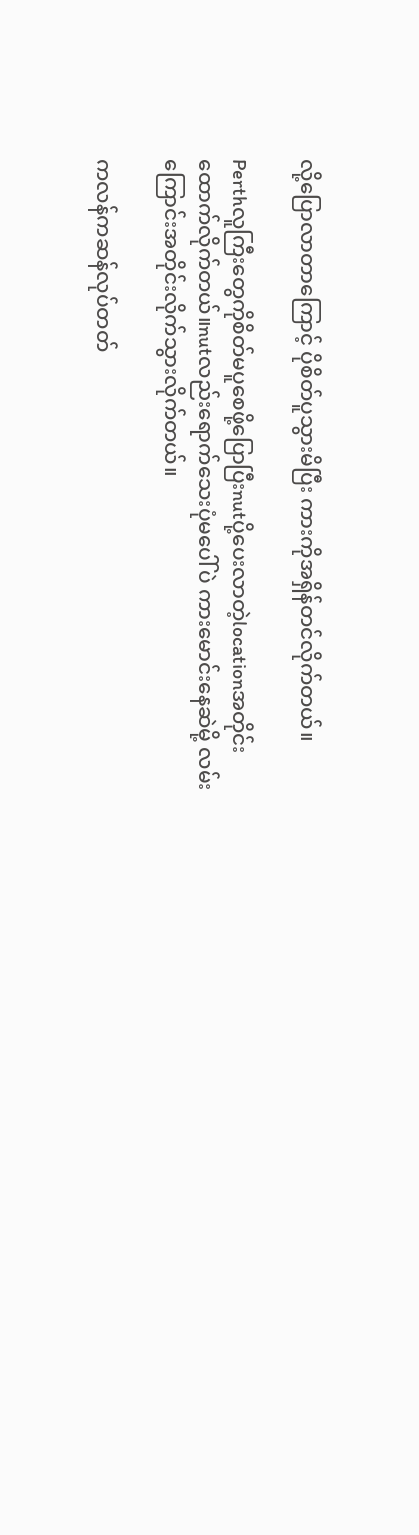လို့ပြောလာတာကြောင့် ပိုစိတ်ပူသွားမိပြီး ကားကိုအရှိန်တင်လိုက်တယ်။

Perthလူကြီးတွေကိုစိတ်မပူစေဖို့ပြောပြီးnutပို့ပေးလာတဲ့locationအတိုင်းထောက်လိုက်တယ်။nutလည်းရောက်သေးပုံမပေါ်ပဲ ကားမောင်းနေဆဲမို့ လမ်းကြောင်းအတိုင်းလိုက်သွားလိုက်တယ်။

ကလန်ကဆန်လုပ်တတ်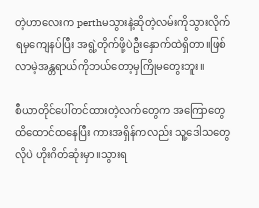တဲ့ဟာလေးက perthမသွားနဲ့ဆိုတဲ့လမ်းကိုသွားလိုက်ရမှကျေနပ်ပြီး အရွဲ့တိုက်ဖို့ပဲဦးနှောက်ထဲရှိတာ။ဖြစ်လာမဲ့အန္တရာယ်ကိုဘယ်တော့မှကြိုမတွေးဘူး။

စီယာတိုင်ပေါ်တင်ထားတဲ့လက်တွေက အကြောတွေထိထောင်ထနေပြီး ကားအရှိန်ကလည်း သူ့ဒေါသတွေလိုပဲ ဟိုးဂိတ်ဆုံးမှာ။သွားရ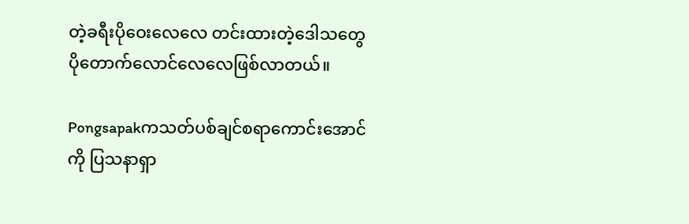တဲ့ခရီးပိုဝေးလေလေ တင်းထားတဲ့ဒေါသတွေပို‌တောက်လောင်လေလေဖြစ်လာတယ်။

Pongsapakကသတ်ပစ်ချင်စရာကောင်းအောင်ကို ပြသနာရှာ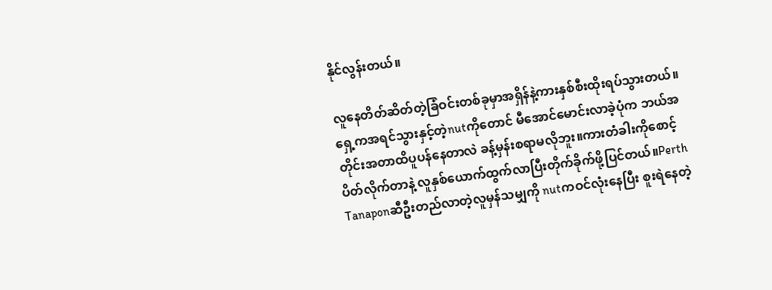နိုင်လွန်းတယ်။

လူနေတိတ်ဆိတ်တဲ့ခြံဝင်းတစ်ခုမှာအရှိန်နဲ့ကားနှစ်စီးထိုးရပ်သွားတယ်။ရှေ့ကအရင်သွားနှင့်တဲ့nutကိုတောင် မီအောင်မောင်းလာခဲ့ပုံက ဘယ်အတိုင်းအတာထိပူပန်နေတာလဲ ခန့်မှန်းစရာမလိုဘူး။ကားတံခါးကိုစောင့်ပိတ်လိုက်တာနဲ့ လူနှစ်ယောက်ထွက်လာပြီးတိုက်ခိုက်ဖို့ပြင်တယ်။Perth Tanaponဆီဦးတည်လာတဲ့လူမှန်သမျှကို nutကဝင်လုံးနေပြီး စူးရဲနေတဲ့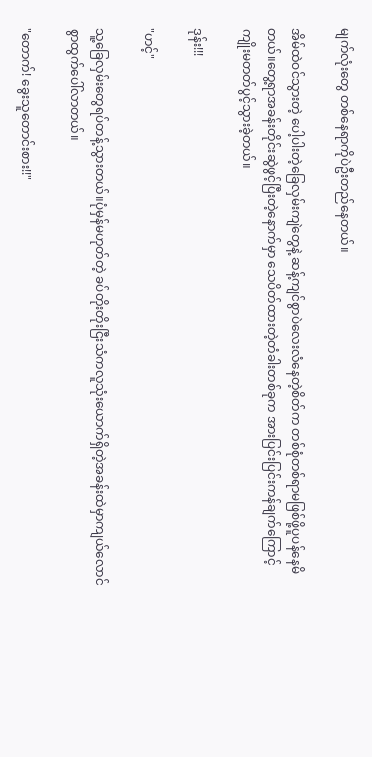မျက်လုံးတွေ တစ်နေရာကိုပဲဦးတည်နေတယ်။

အိမ်ထဲဝင်သွားတဲ့ ပေါ့ပါးတဲ့ခြေလှမ်းကျဲတွေနဲ့ ဆန့်ကျင်စွာပဲလေးလံနေတဲ့စိတ်က တစ်စုံတစ်ရာမဖြစ်ဖို့ပူပန်နေမိတယ်။တွေ့ရာအခန်းတိုင်းဆွဲဖွင့်ပြီးတဲ့နောက်မှာ သေပိတ်ထားတဲ့တံခါးတစ်ခုက အားပြင်းပြင်းကန်ချက်ကြောင့် ကျိုးမတတ်ပွင့်သွားခဲ့တယ်။

ဒုန်း!!!

"ဟင့်"

သူ့ခြေလှမ်းတွေရပ်တန့်သွားတယ်။ပုံမှန်မဟုတ်တဲ့ ခပ်တိုးတိုးငြီးသံကလူသုံးယောက်ရှိတဲ့အခန်းထဲမှာကျယ်လောင်စွာထွက်ပေါ်လာတယ်။

"တောက်! ခွေးသူတောင်းစား!!"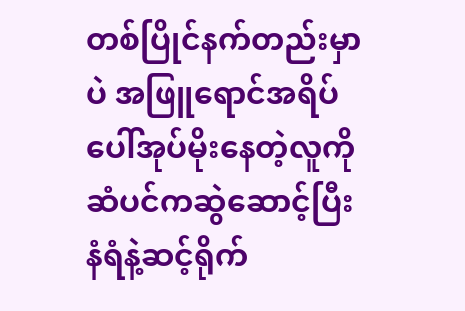တစ်ပြိုင်နက်တည်းမှာပဲ အဖြူရောင်အရိပ်ပေါ်အုပ်‌မိုးနေတဲ့လူကို ဆံပင်ကဆွဲဆောင့်ပြီးနံရံနဲ့ဆင့်ရိုက်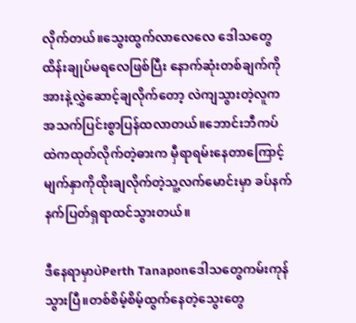လိုက်တယ်။သွေးထွက်လာလေလေ ဒေါသတွေထိန်းချုပ်မရလေဖြစ်ပြီး နောက်ဆုံးတစ်ချက်ကိုအားနဲ့လွှဲဆောင့်ချလိုက်တော့ လဲကျသွားတဲ့လူက အသက်ပြင်းစွာပြန်ထလာတယ်။ဘောင်းဘီကပ်ထဲကထုတ်လိုက်တဲ့ဓားက မှီရာရမ်းနေတာကြောင့် မျက်နှာကိုထိုးချလိုက်တဲ့သူ့လက်မောင်းမှာ ခပ်နက်နက်ပြတ်ရှရာထင်သွားတယ်။

ဒီနေရာမှာပဲPerth Tanaponဒေါသတွေကမ်းကုန်သွားပြီ။တစ်စိမ့်စိမ့်ထွက်နေတဲ့သွေးတွေ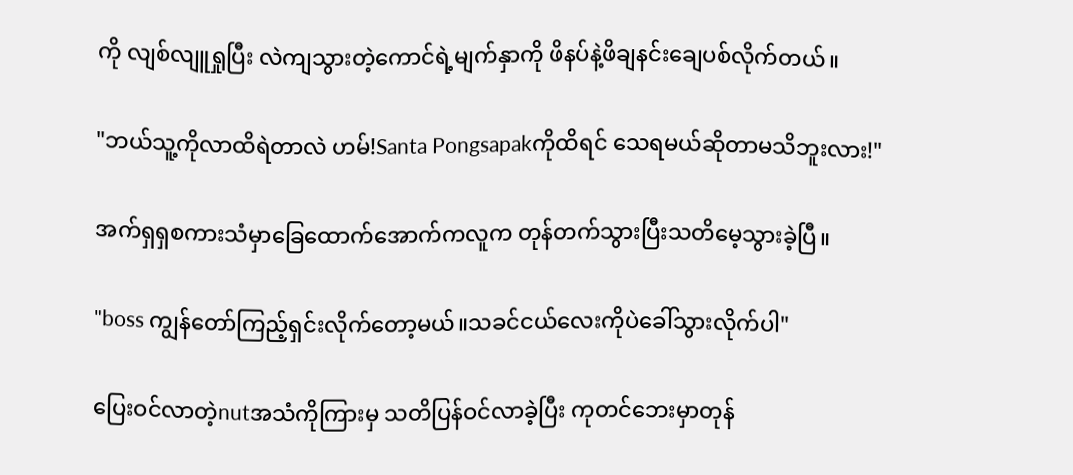ကို လျစ်လျူရှုပြီး လဲကျသွားတဲ့ကောင်ရဲ့မျက်နှာကို ဖိနပ်နဲ့ဖိချနင်းချေပစ်လိုက်တယ်။

"ဘယ်သူ့ကိုလာထိရဲတာလဲ ဟမ်!Santa Pongsapakကိုထိရင် သေရမယ်ဆိုတာမသိဘူးလား!"

အက်ရှရှစကားသံမှာခြေထောက်အောက်ကလူက တုန်တက်သွားပြီးသတိမေ့သွားခဲ့ပြီ။

"boss ကျွန်တော်ကြည့်ရှင်းလိုက်တော့မယ်။သခင်ငယ်လေးကိုပဲခေါ်သွားလိုက်ပါ"

ပြေးဝင်လာတဲ့nutအသံကိုကြားမှ သတိပြန်ဝင်လာခဲ့ပြီး ကုတင်ဘေးမှာတုန်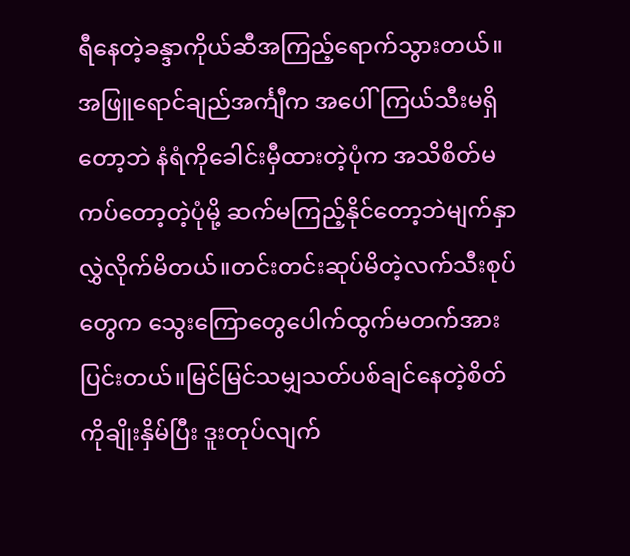ရီနေတဲ့ခန္ဒာကိုယ်ဆီအကြည့်ရောက်သွားတယ်။အဖြူရောင်ချည်အင်္ကျီက အ‌ပေါ်ကြယ်သီးမရှိတော့ဘဲ နံရံကိုခေါင်းမှီထားတဲ့ပုံက အသိစိတ်မကပ်တော့တဲ့ပုံမို့ ဆက်မကြည့်နိုင်တော့ဘဲမျက်နှာလွှဲလိုက်မိတယ်။တင်းတင်းဆုပ်မိတဲ့လက်သီးစုပ်တွေက သွေးကြောတွေပေါက်ထွက်မတက်အားပြင်းတယ်။မြင်မြင်သမျှသတ်ပစ်ချင်နေတဲ့စိတ်ကိုချိုးနှိမ်ပြီး ဒူးတုပ်လျက်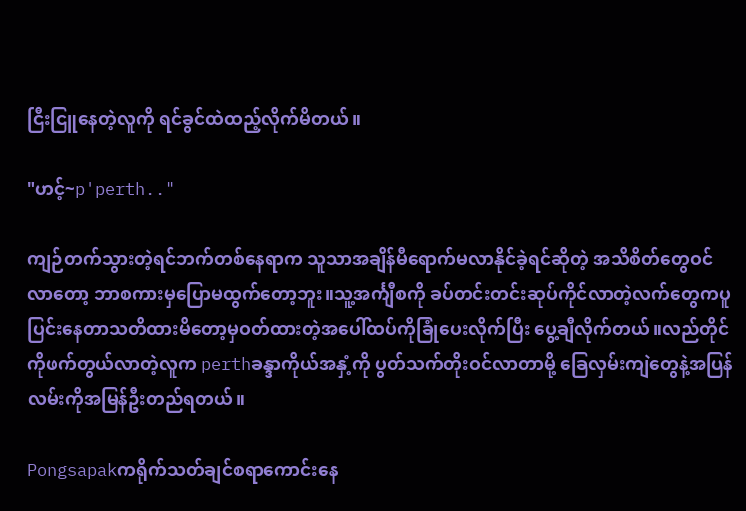ငြီးငြူနေတဲ့လူကို ရင်ခွင်ထဲထည့်လိုက်မိတယ်။

"ဟင့်~p'perth.."

ကျဉ်တက်သွားတဲ့ရင်ဘက်တစ်‌နေရာက သူသာအချိန်မီရောက်မလာနိုင်ခဲ့ရင်ဆိုတဲ့ အသိစိတ်တွေဝင်လာတော့ ဘာစကားမှပြောမထွက်တော့ဘူး။သူ့အင်္ကျီစကို ခပ်တင်းတင်းဆုပ်ကိုင်လာတဲ့လက်တွေကပူပြင်းနေတာသတိထားမိတော့မှဝတ်ထားတဲ့အပေါ်ထပ်ကိုခြုံပေးလိုက်ပြီး ပွေ့ချီလိုက်တယ်။လည်တိုင်ကိုဖက်တွယ်လာတဲ့လူက perthခန္ဒာကိုယ်အနှံ့ကို ပွတ်သက်တိုးဝင်လာတာမို့ ခြေလှမ်းကျဲတွေနဲ့အပြန်လမ်းကိုအမြန်ဦးတည်ရတယ်။

Pongsapakကရိုက်သတ်ချင်စရာကောင်းနေ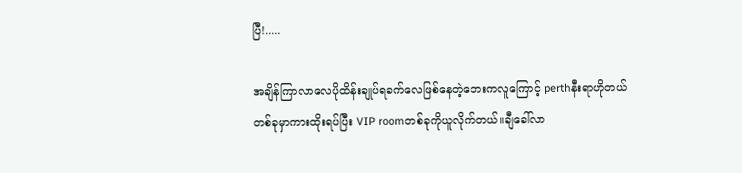ပြီ!.....

အချိန်ကြာလာလေပိုထိန်းချုပ်ရခက်လေဖြစ်နေတဲ့ဘေးကလူကြောင့် perthနီးရာဟိုတယ်တစ်ခုမှာကားထိုးရပ်ပြီး VIP roomတစ်ခုကိုယူလိုက်တယ်။ချီခေါ်လာ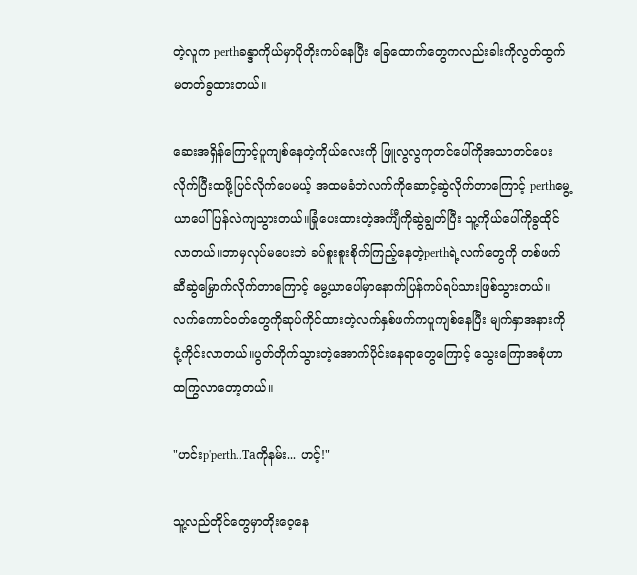တဲ့လူက perthခန္ဒာကိုယ်မှာပိုတိုးကပ်နေပြီး ခြေထောက်တွေကလည်းခါးကိုလွတ်ထွက်မတတ်ခွထားတယ်။

ဆေးအရှိန်ကြောင့်ပူကျစ်နေတဲ့ကိုယ်လေးကို ဖြူလွလွကုတင်ပေါ်ကိုအသာတင်ပေးလိုက်‌ပြီးထဖို့ပြင်လိုက်ပေမယ့် အထမခံဘဲလက်ကိုဆောင့်ဆွဲလိုက်တာကြောင့် perthမွေ့ယာပေါ်ပြန်လဲကျသွားတယ်။ခြုံပေးထားတဲ့အင်္ကျီကိုဆွဲချွတ်ပြီး သူ့ကိုယ်ပေါ်ကိုခွထိုင်လာတယ်။ဘာမှလုပ်မပေးဘဲ ခပ်စူးစူးစိုက်ကြည့်နေတဲ့perthရဲ့လက်တွေကို တစ်ဖက်ဆီဆွဲမြှောက်လိုက်တာကြောင့် မွေ့ယာပေါ်မှာနောက်ပြန်ကပ်ရပ်သားဖြစ်သွားတယ်။လက်ကောင်ဝတ်တွေကိုဆုပ်ကိုင်ထားတဲ့လက်နှစ်ဖက်ကပူကျစ်နေပြီး မျက်နှာအနားကိုငုံ့ကိုင်းလာတယ်။ပွတ်တိုက်သွားတဲ့အောက်ပိုင်းနေရာတွေကြောင့် သွေးကြောအစုံဟာထကြွလာတော့တယ်။

"ဟင်းp'perth..Taကိုနမ်း... ဟင့်!"

သူ့လည်တိုင်တွေမှာတိုးဝေ့နေ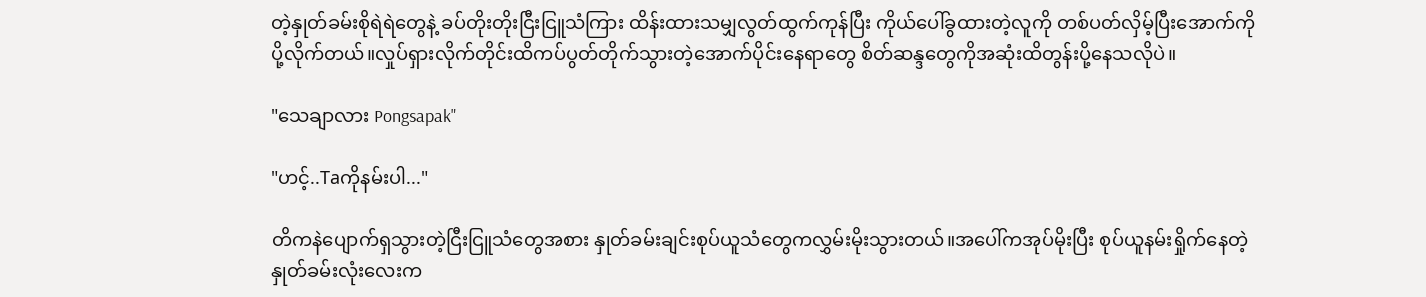တဲ့နှုတ်ခမ်းစိုရဲရဲတွေနဲ့ ခပ်တိုးတိုးငြီးငြူသံ‌ကြား ထိန်းထားသမျှလွတ်ထွက်ကုန်ပြီး ကိုယ်ပေါ်ခွထားတဲ့လူကို တစ်ပတ်လှိမ့်ပြီးအောက်ကိုပို့လိုက်တယ်။လှုပ်ရှားလိုက်တိုင်းထိကပ်ပွတ်တိုက်သွားတဲ့အောက်ပိုင်းနေရာတွေ စိတ်ဆန္ဒတွေကိုအဆုံးထိတွန်းပို့နေသလိုပဲ။

"သေချာလား Pongsapak"

"ဟင့်..Taကိုနမ်းပါ..."

တိကနဲပျောက်ရှသွားတဲ့ငြီးငြူသံတွေအစား နှုတ်ခမ်းချင်းစုပ်ယူသံတွေကလွှမ်းမိုးသွားတယ်။အပေါ်ကအုပ်မိုးပြီး စုပ်ယူနမ်းရှိုက်နေတဲ့နှုတ်ခမ်းလုံးလေးက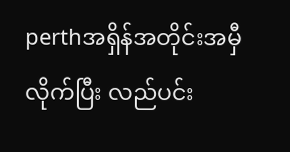perthအရှိန်အတိုင်းအမှီလိုက်ပြီး လည်ပင်း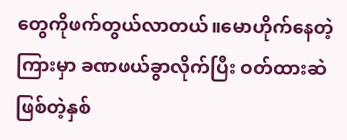တွေကိုဖက်တွယ်လာတယ်။မောဟိုက်နေတဲ့ကြားမှာ ခဏဖယ်ခွာလိုက်ပြီး ဝတ်ထားဆဲဖြစ်တဲ့နှစ်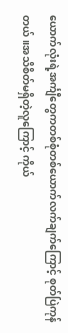ယောက်လုံးရဲ့အင်္ကျီတွေကတစ်စုံတစ်ယောက်လက်ချက်ကြောင့် စုတ်ပြဲကုန်တယ်။အသိစိတ်မရှိတဲ့လူကြောင့် ကိုယ်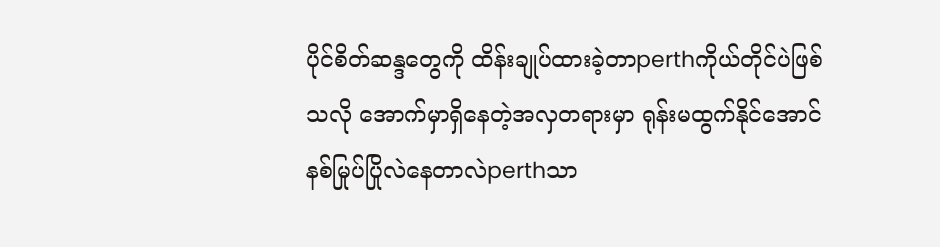ပိုင်စိတ်ဆန္ဒတွေကို ထိန်းချုပ်ထားခဲ့တာperthကိုယ်တိုင်ပဲဖြစ်သလို အောက်မှာရှိနေတဲ့အလှတရားမှာ ရုန်းမထွက်နိုင်အောင်နစ်မြုပ်ပြိုလဲနေတာလဲperthသာ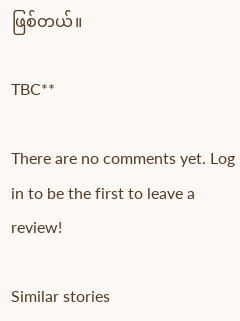ဖြစ်တယ်။

TBC**

There are no comments yet. Log in to be the first to leave a review!

Similar stories